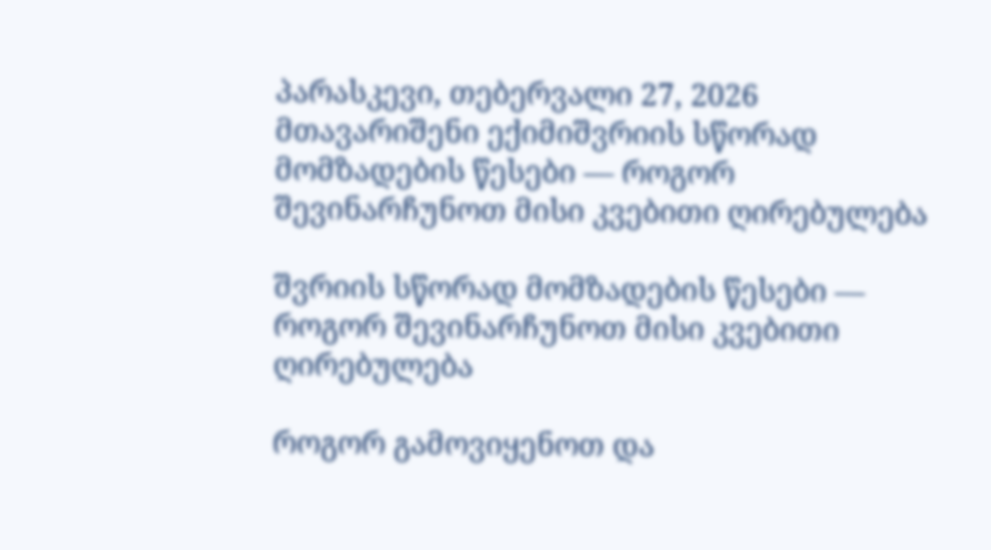პარასკევი, თებერვალი 27, 2026
მთავარიშენი ექიმიშვრიის სწორად მომზადების წესები — როგორ შევინარჩუნოთ მისი კვებითი ღირებულება

შვრიის სწორად მომზადების წესები — როგორ შევინარჩუნოთ მისი კვებითი ღირებულება

როგორ გამოვიყენოთ და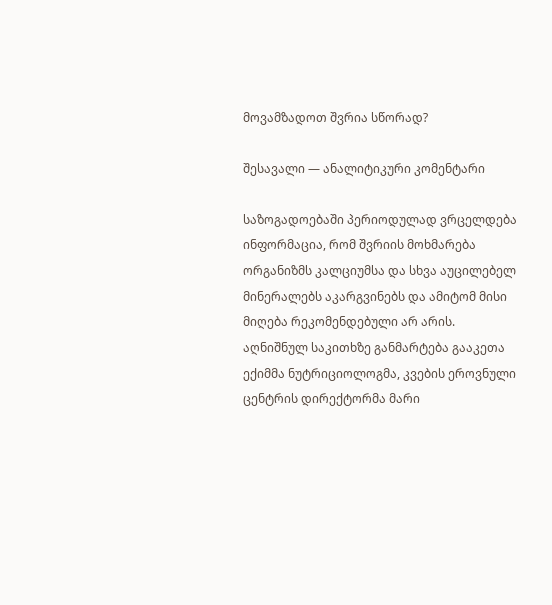მოვამზადოთ შვრია სწორად?

შესავალი — ანალიტიკური კომენტარი

საზოგადოებაში პერიოდულად ვრცელდება ინფორმაცია, რომ შვრიის მოხმარება ორგანიზმს კალციუმსა და სხვა აუცილებელ მინერალებს აკარგვინებს და ამიტომ მისი მიღება რეკომენდებული არ არის. აღნიშნულ საკითხზე განმარტება გააკეთა ექიმმა ნუტრიციოლოგმა, კვების ეროვნული ცენტრის დირექტორმა მარი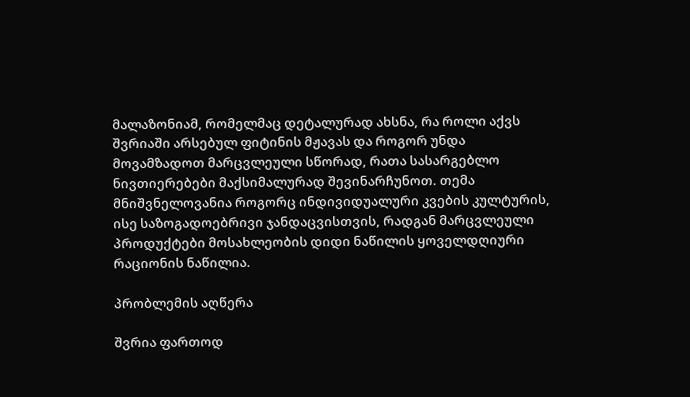მალაზონიამ, რომელმაც დეტალურად ახსნა, რა როლი აქვს შვრიაში არსებულ ფიტინის მჟავას და როგორ უნდა მოვამზადოთ მარცვლეული სწორად, რათა სასარგებლო ნივთიერებები მაქსიმალურად შევინარჩუნოთ. თემა მნიშვნელოვანია როგორც ინდივიდუალური კვების კულტურის, ისე საზოგადოებრივი ჯანდაცვისთვის, რადგან მარცვლეული პროდუქტები მოსახლეობის დიდი ნაწილის ყოველდღიური რაციონის ნაწილია.

პრობლემის აღწერა

შვრია ფართოდ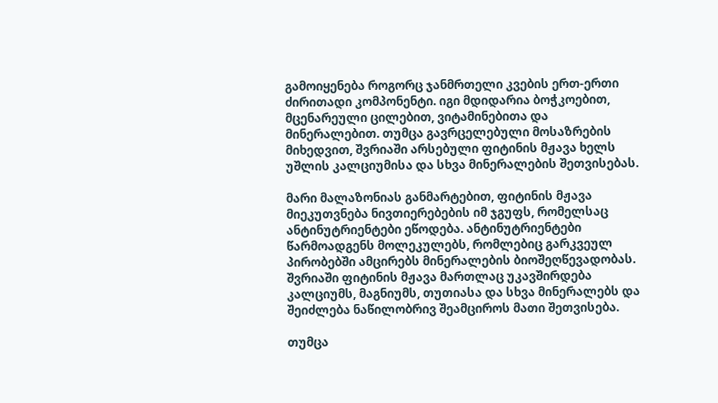გამოიყენება როგორც ჯანმრთელი კვების ერთ-ერთი ძირითადი კომპონენტი. იგი მდიდარია ბოჭკოებით, მცენარეული ცილებით, ვიტამინებითა და მინერალებით. თუმცა გავრცელებული მოსაზრების მიხედვით, შვრიაში არსებული ფიტინის მჟავა ხელს უშლის კალციუმისა და სხვა მინერალების შეთვისებას.

მარი მალაზონიას განმარტებით, ფიტინის მჟავა მიეკუთვნება ნივთიერებების იმ ჯგუფს, რომელსაც ანტინუტრიენტები ეწოდება. ანტინუტრიენტები წარმოადგენს მოლეკულებს, რომლებიც გარკვეულ პირობებში ამცირებს მინერალების ბიოშეღწევადობას. შვრიაში ფიტინის მჟავა მართლაც უკავშირდება კალციუმს, მაგნიუმს, თუთიასა და სხვა მინერალებს და შეიძლება ნაწილობრივ შეამციროს მათი შეთვისება.

თუმცა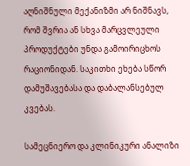აღნიშნული მექანიზმი არ ნიშნავს, რომ შვრია ან სხვა მარცვლეული პროდუქტები უნდა გამოირიცხოს რაციონიდან. საკითხი ეხება სწორ დამუშავებასა და დაბალანსებულ კვებას.

სამეცნიერო და კლინიკური ანალიზი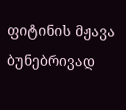ფიტინის მჟავა ბუნებრივად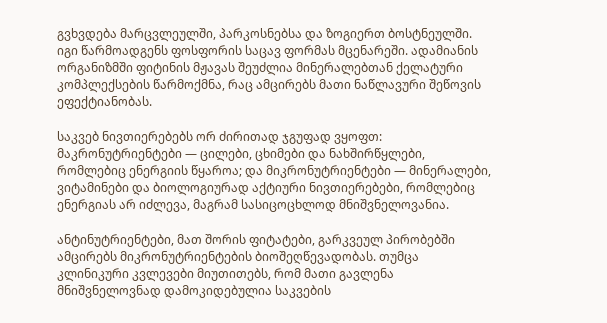გვხვდება მარცვლეულში, პარკოსნებსა და ზოგიერთ ბოსტნეულში. იგი წარმოადგენს ფოსფორის საცავ ფორმას მცენარეში. ადამიანის ორგანიზმში ფიტინის მჟავას შეუძლია მინერალებთან ქელატური კომპლექსების წარმოქმნა, რაც ამცირებს მათი ნაწლავური შეწოვის ეფექტიანობას.

საკვებ ნივთიერებებს ორ ძირითად ჯგუფად ვყოფთ: მაკრონუტრიენტები — ცილები, ცხიმები და ნახშირწყლები, რომლებიც ენერგიის წყაროა; და მიკრონუტრიენტები — მინერალები, ვიტამინები და ბიოლოგიურად აქტიური ნივთიერებები, რომლებიც ენერგიას არ იძლევა, მაგრამ სასიცოცხლოდ მნიშვნელოვანია.

ანტინუტრიენტები, მათ შორის ფიტატები, გარკვეულ პირობებში ამცირებს მიკრონუტრიენტების ბიოშეღწევადობას. თუმცა კლინიკური კვლევები მიუთითებს, რომ მათი გავლენა მნიშვნელოვნად დამოკიდებულია საკვების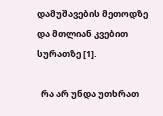დამუშავების მეთოდზე და მთლიან კვებით სურათზე [1].

  რა არ უნდა უთხრათ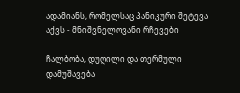ადამიანს, რომელსაც პანიკური შეტევა აქვს - მნიშვნელოვანი რჩევები

ჩალბობა, დუღილი და თერმული დამუშავება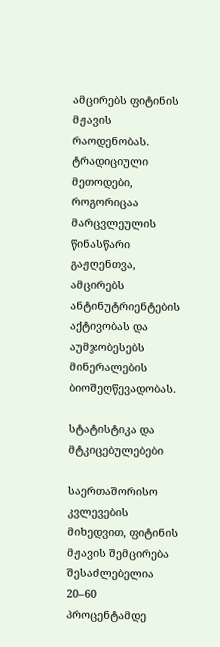ამცირებს ფიტინის მჟავის რაოდენობას. ტრადიციული მეთოდები, როგორიცაა მარცვლეულის წინასწარი გაჟღენთვა, ამცირებს ანტინუტრიენტების აქტივობას და აუმჯობესებს მინერალების ბიოშეღწევადობას.

სტატისტიკა და მტკიცებულებები

საერთაშორისო კვლევების მიხედვით, ფიტინის მჟავის შემცირება შესაძლებელია 20–60 პროცენტამდე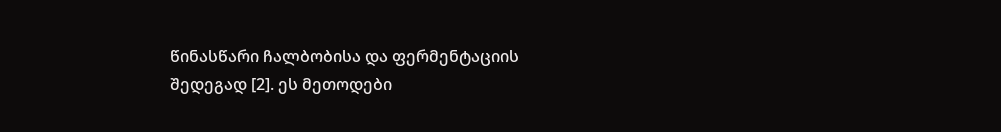წინასწარი ჩალბობისა და ფერმენტაციის შედეგად [2]. ეს მეთოდები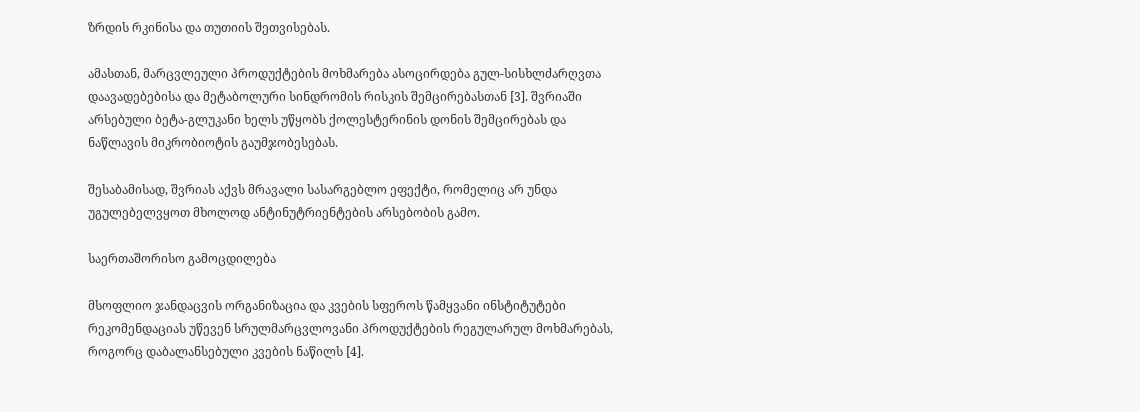ზრდის რკინისა და თუთიის შეთვისებას.

ამასთან, მარცვლეული პროდუქტების მოხმარება ასოცირდება გულ-სისხლძარღვთა დაავადებებისა და მეტაბოლური სინდრომის რისკის შემცირებასთან [3]. შვრიაში არსებული ბეტა-გლუკანი ხელს უწყობს ქოლესტერინის დონის შემცირებას და ნაწლავის მიკრობიოტის გაუმჯობესებას.

შესაბამისად, შვრიას აქვს მრავალი სასარგებლო ეფექტი, რომელიც არ უნდა უგულებელვყოთ მხოლოდ ანტინუტრიენტების არსებობის გამო.

საერთაშორისო გამოცდილება

მსოფლიო ჯანდაცვის ორგანიზაცია და კვების სფეროს წამყვანი ინსტიტუტები რეკომენდაციას უწევენ სრულმარცვლოვანი პროდუქტების რეგულარულ მოხმარებას, როგორც დაბალანსებული კვების ნაწილს [4].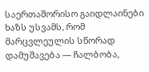საერთაშორისო გაიდლაინები ხაზს უსვამს, რომ მარცვლეულის სწორად დამუშავება — ჩალბობა,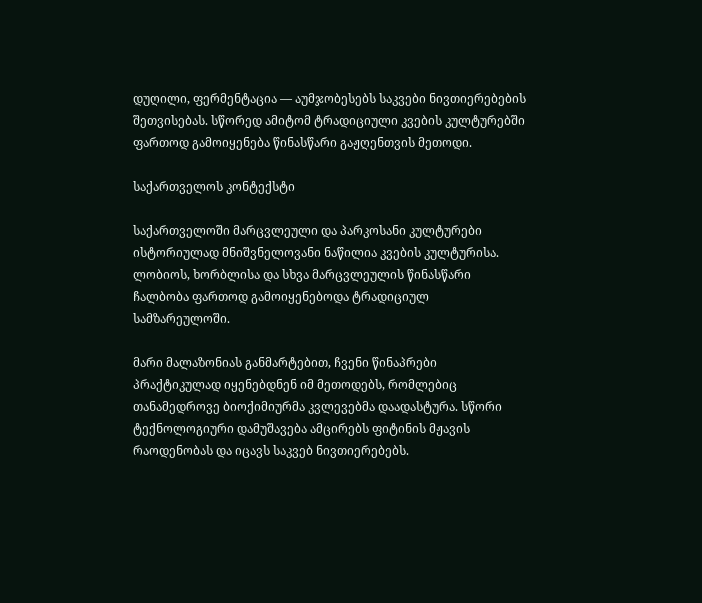დუღილი, ფერმენტაცია — აუმჯობესებს საკვები ნივთიერებების შეთვისებას. სწორედ ამიტომ ტრადიციული კვების კულტურებში ფართოდ გამოიყენება წინასწარი გაჟღენთვის მეთოდი.

საქართველოს კონტექსტი

საქართველოში მარცვლეული და პარკოსანი კულტურები ისტორიულად მნიშვნელოვანი ნაწილია კვების კულტურისა. ლობიოს, ხორბლისა და სხვა მარცვლეულის წინასწარი ჩალბობა ფართოდ გამოიყენებოდა ტრადიციულ სამზარეულოში.

მარი მალაზონიას განმარტებით, ჩვენი წინაპრები პრაქტიკულად იყენებდნენ იმ მეთოდებს, რომლებიც თანამედროვე ბიოქიმიურმა კვლევებმა დაადასტურა. სწორი ტექნოლოგიური დამუშავება ამცირებს ფიტინის მჟავის რაოდენობას და იცავს საკვებ ნივთიერებებს.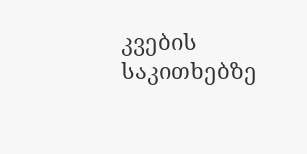კვების საკითხებზე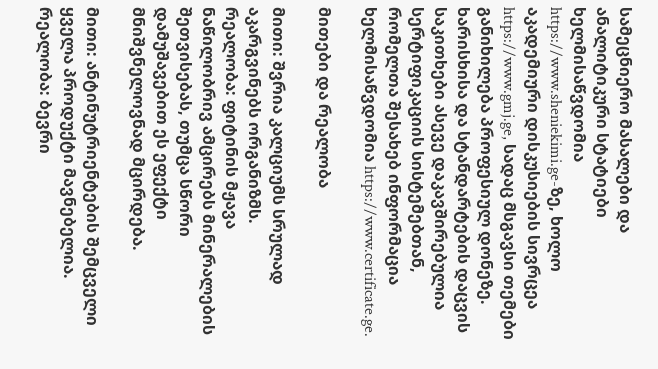სამეცნიერო მასალები და ანალიტიკური სტატიები ხელმისაწვდომია https://www.sheniekimi.ge-ზე, ხოლო აკადემიური დისკუსიების სივრცეა https://www.gmj.ge, სადაც მსგავსი თემები განიხილება პროფესიულ დონეზე. ხარისხისა და სტანდარტების დაცვის საკითხები ასევე დაკავშირებულია სერტიფიკაციის სისტემებთან, რომელთა შესახებ ინფორმაცია ხელმისაწვდომია https://www.certificate.ge.

მითები და რეალობა

მითი: შვრია კალციუმს სრულად აკარგვინებს ორგანიზმს.
რეალობა: ფიტინის მჟავა ნაწილობრივ ამცირებს მინერალების შეთვისებას, თუმცა სწორი დამუშავებით ეს ეფექტი მნიშვნელოვნად მცირდება.

მითი: ანტინუტრიენტების შემცველი ყველა პროდუქტი მავნებელია.
რეალობა: ბევრი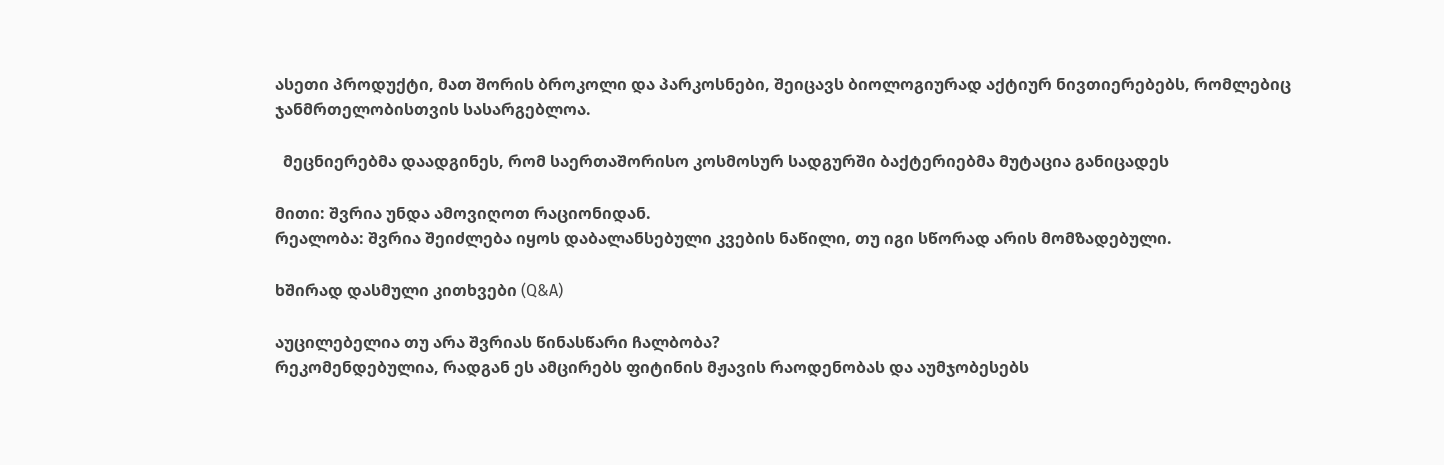ასეთი პროდუქტი, მათ შორის ბროკოლი და პარკოსნები, შეიცავს ბიოლოგიურად აქტიურ ნივთიერებებს, რომლებიც ჯანმრთელობისთვის სასარგებლოა.

  მეცნიერებმა დაადგინეს, რომ საერთაშორისო კოსმოსურ სადგურში ბაქტერიებმა მუტაცია განიცადეს

მითი: შვრია უნდა ამოვიღოთ რაციონიდან.
რეალობა: შვრია შეიძლება იყოს დაბალანსებული კვების ნაწილი, თუ იგი სწორად არის მომზადებული.

ხშირად დასმული კითხვები (Q&A)

აუცილებელია თუ არა შვრიას წინასწარი ჩალბობა?
რეკომენდებულია, რადგან ეს ამცირებს ფიტინის მჟავის რაოდენობას და აუმჯობესებს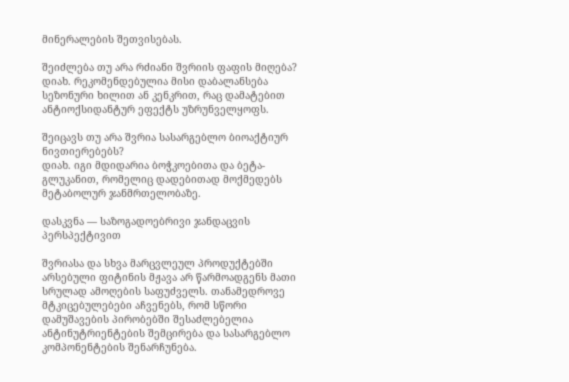მინერალების შეთვისებას.

შეიძლება თუ არა რძიანი შვრიის ფაფის მიღება?
დიახ. რეკომენდებულია მისი დაბალანსება სეზონური ხილით ან კენკრით, რაც დამატებით ანტიოქსიდანტურ ეფექტს უზრუნველყოფს.

შეიცავს თუ არა შვრია სასარგებლო ბიოაქტიურ ნივთიერებებს?
დიახ. იგი მდიდარია ბოჭკოებითა და ბეტა-გლუკანით, რომელიც დადებითად მოქმედებს მეტაბოლურ ჯანმრთელობაზე.

დასკვნა — საზოგადოებრივი ჯანდაცვის პერსპექტივით

შვრიასა და სხვა მარცვლეულ პროდუქტებში არსებული ფიტინის მჟავა არ წარმოადგენს მათი სრულად ამოღების საფუძველს. თანამედროვე მტკიცებულებები აჩვენებს, რომ სწორი დამუშავების პირობებში შესაძლებელია ანტინუტრიენტების შემცირება და სასარგებლო კომპონენტების შენარჩუნება.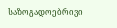საზოგადოებრივი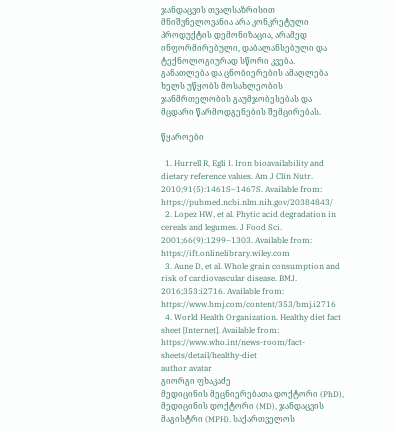ჯანდაცვის თვალსაზრისით მნიშვნელოვანია არა კონკრეტული პროდუქტის დემონიზაცია, არამედ ინფორმირებული, დაბალანსებული და ტექნოლოგიურად სწორი კვება. განათლება და ცნობიერების ამაღლება ხელს უწყობს მოსახლეობის ჯანმრთელობის გაუმჯობესებას და მცდარი წარმოდგენების შემცირებას.

წყაროები

  1. Hurrell R, Egli I. Iron bioavailability and dietary reference values. Am J Clin Nutr. 2010;91(5):1461S–1467S. Available from: https://pubmed.ncbi.nlm.nih.gov/20384843/
  2. Lopez HW, et al. Phytic acid degradation in cereals and legumes. J Food Sci. 2001;66(9):1299–1303. Available from: https://ift.onlinelibrary.wiley.com
  3. Aune D, et al. Whole grain consumption and risk of cardiovascular disease. BMJ. 2016;353:i2716. Available from: https://www.bmj.com/content/353/bmj.i2716
  4. World Health Organization. Healthy diet fact sheet [Internet]. Available from: https://www.who.int/news-room/fact-sheets/detail/healthy-diet
author avatar
გიორგი ფხაკაძე
მედიცინის მეცნიერებათა დოქტორი (PhD), მედიცინის დოქტორი (MD), ჯანდაცვის მაგისტრი (MPH). საქართველოს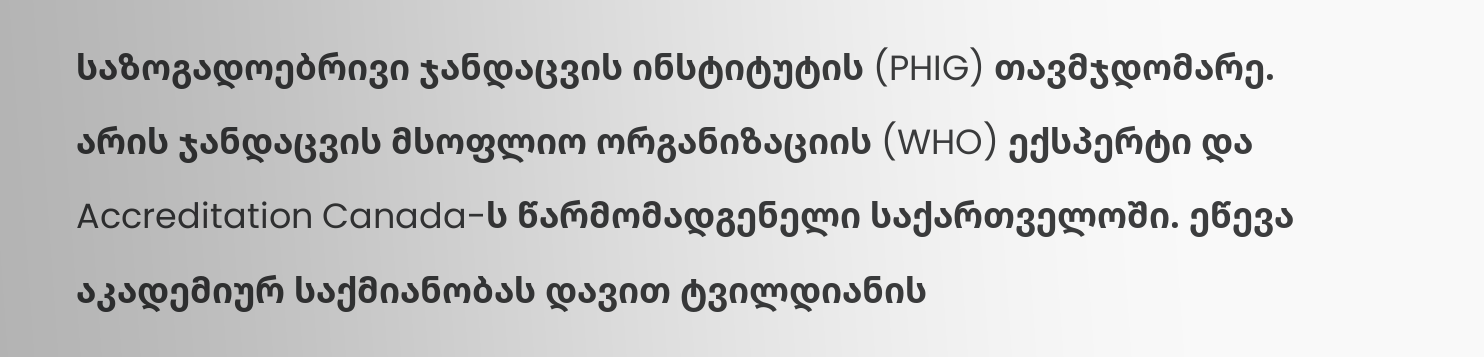საზოგადოებრივი ჯანდაცვის ინსტიტუტის (PHIG) თავმჯდომარე. არის ჯანდაცვის მსოფლიო ორგანიზაციის (WHO) ექსპერტი და Accreditation Canada-ს წარმომადგენელი საქართველოში. ეწევა აკადემიურ საქმიანობას დავით ტვილდიანის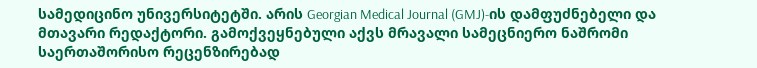სამედიცინო უნივერსიტეტში. არის Georgian Medical Journal (GMJ)-ის დამფუძნებელი და მთავარი რედაქტორი. გამოქვეყნებული აქვს მრავალი სამეცნიერო ნაშრომი საერთაშორისო რეცენზირებად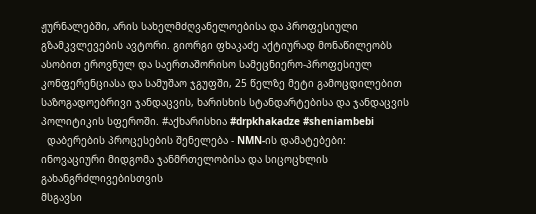ჟურნალებში, არის სახელმძღვანელოებისა და პროფესიული გზამკვლევების ავტორი. გიორგი ფხაკაძე აქტიურად მონაწილეობს ასობით ეროვნულ და საერთაშორისო სამეცნიერო-პროფესიულ კონფერენციასა და სამუშაო ჯგუფში, 25 წელზე მეტი გამოცდილებით საზოგადოებრივი ჯანდაცვის, ხარისხის სტანდარტებისა და ჯანდაცვის პოლიტიკის სფეროში. #აქხარისხია #drpkhakadze #sheniambebi
  დაბერების პროცესების შენელება - NMN-ის დამატებები: ინოვაციური მიდგომა ჯანმრთელობისა და სიცოცხლის გახანგრძლივებისთვის
მსგავსი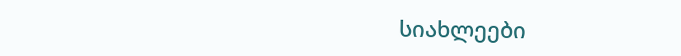სიახლეები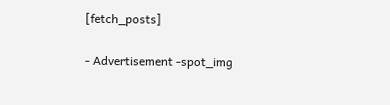[fetch_posts]

- Advertisement -spot_img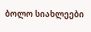ბოლო სიახლეები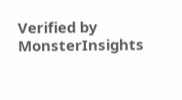Verified by MonsterInsights